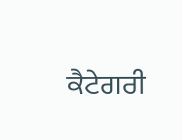ਕੈਟੇਗਰੀ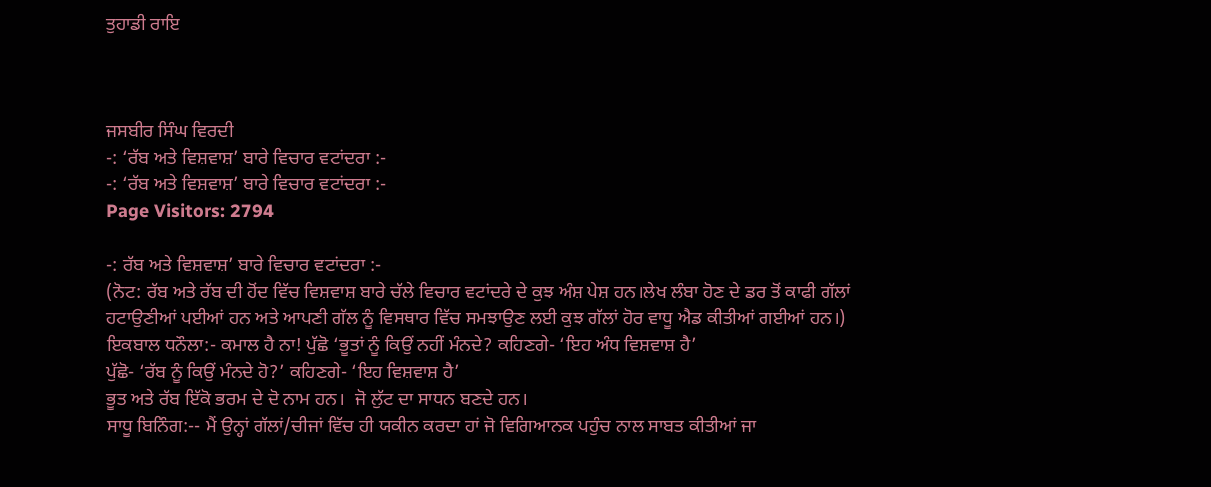ਤੁਹਾਡੀ ਰਾਇ



ਜਸਬੀਰ ਸਿੰਘ ਵਿਰਦੀ
-: ‘ਰੱਬ ਅਤੇ ਵਿਸ਼ਵਾਸ਼’ ਬਾਰੇ ਵਿਚਾਰ ਵਟਾਂਦਰਾ :-
-: ‘ਰੱਬ ਅਤੇ ਵਿਸ਼ਵਾਸ਼’ ਬਾਰੇ ਵਿਚਾਰ ਵਟਾਂਦਰਾ :-
Page Visitors: 2794

-: ਰੱਬ ਅਤੇ ਵਿਸ਼ਵਾਸ਼’ ਬਾਰੇ ਵਿਚਾਰ ਵਟਾਂਦਰਾ :-
(ਨੋਟ: ਰੱਬ ਅਤੇ ਰੱਬ ਦੀ ਹੋਂਦ ਵਿੱਚ ਵਿਸ਼ਵਾਸ਼ ਬਾਰੇ ਚੱਲੇ ਵਿਚਾਰ ਵਟਾਂਦਰੇ ਦੇ ਕੁਝ ਅੰਸ਼ ਪੇਸ਼ ਹਨ।ਲੇਖ ਲੰਬਾ ਹੋਣ ਦੇ ਡਰ ਤੋਂ ਕਾਫੀ ਗੱਲਾਂ ਹਟਾਉਣੀਆਂ ਪਈਆਂ ਹਨ ਅਤੇ ਆਪਣੀ ਗੱਲ ਨੂੰ ਵਿਸਥਾਰ ਵਿੱਚ ਸਮਝਾਉਣ ਲਈ ਕੁਝ ਗੱਲਾਂ ਹੋਰ ਵਾਧੂ ਐਡ ਕੀਤੀਆਂ ਗਈਆਂ ਹਨ।)
ਇਕਬਾਲ ਧਨੌਲਾ:- ਕਮਾਲ ਹੈ ਨਾ! ਪੁੱਛੋ ‘ਭੂਤਾਂ ਨੂੰ ਕਿਉਂ ਨਹੀਂ ਮੰਨਦੇ? ਕਹਿਣਗੇ- ‘ਇਹ ਅੰਧ ਵਿਸ਼ਵਾਸ਼ ਹੈ’
ਪੁੱਛੋ- ‘ਰੱਬ ਨੂੰ ਕਿਉਂ ਮੰਨਦੇ ਹੋ?’ ਕਹਿਣਗੇ- ‘ਇਹ ਵਿਸ਼ਵਾਸ਼ ਹੈ’
ਭੂਤ ਅਤੇ ਰੱਬ ਇੱਕੋ ਭਰਮ ਦੇ ਦੋ ਨਾਮ ਹਨ।  ਜੋ ਲੁੱਟ ਦਾ ਸਾਧਨ ਬਣਦੇ ਹਨ।
ਸਾਧੂ ਬਿਨਿੰਗ:-- ਮੈਂ ਉਨ੍ਹਾਂ ਗੱਲਾਂ/ਚੀਜਾਂ ਵਿੱਚ ਹੀ ਯਕੀਨ ਕਰਦਾ ਹਾਂ ਜੋ ਵਿਗਿਆਨਕ ਪਹੁੰਚ ਨਾਲ ਸਾਬਤ ਕੀਤੀਆਂ ਜਾ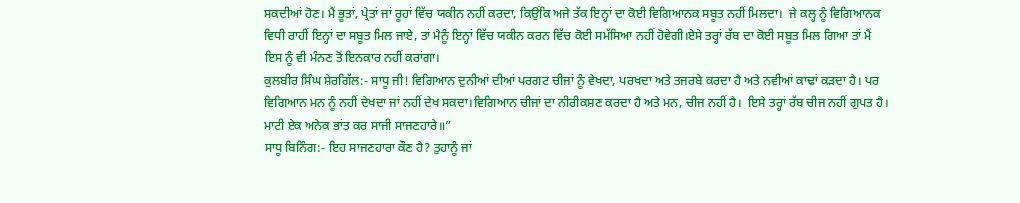ਸਕਦੀਆਂ ਹੋਣ। ਮੈਂ ਭੂਤਾਂ, ਪ੍ਰੇਤਾਂ ਜਾਂ ਰੂਹਾਂ ਵਿੱਚ ਯਕੀਨ ਨਹੀਂ ਕਰਦਾ, ਕਿਉਂਕਿ ਅਜੇ ਤੱਕ ਇਨ੍ਹਾਂ ਦਾ ਕੋਈ ਵਿਗਿਆਨਕ ਸਬੂਤ ਨਹੀਂ ਮਿਲਦਾ।  ਜੇ ਕਲ੍ਹ ਨੂੰ ਵਿਗਿਆਨਕ ਵਿਧੀ ਰਾਹੀਂ ਇਨ੍ਹਾਂ ਦਾ ਸਬੂਤ ਮਿਲ ਜਾਏ, ਤਾਂ ਮੈਨੂੰ ਇਨ੍ਹਾਂ ਵਿੱਚ ਯਕੀਨ ਕਰਨ ਵਿੱਚ ਕੋਈ ਸਮੱਸਿਆ ਨਹੀਂ ਹੋਵੇਗੀ।ਏਸੇ ਤਰ੍ਹਾਂ ਰੱਬ ਦਾ ਕੋਈ ਸਬੂਤ ਮਿਲ ਗਿਆ ਤਾਂ ਮੈਂ ਇਸ ਨੂੰ ਵੀ ਮੰਨਣ ਤੋਂ ਇਨਕਾਰ ਨਹੀਂ ਕਰਾਂਗਾ।
ਕੁਲਬੀਰ ਸਿੰਘ ਸ਼ੇਰਗਿੱਲ:- ਸਾਧੂ ਜੀ! ਵਿਗਿਆਨ ਦੁਨੀਆਂ ਦੀਆਂ ਪਰਗਟ ਚੀਜਾਂ ਨੂੰ ਵੇਖਦਾ, ਪਰਖਦਾ ਅਤੇ ਤਜਰਬੇ ਕਰਦਾ ਹੈ ਅਤੇ ਨਵੀਆਂ ਕਾਢਾਂ ਕੜਦਾ ਹੈ। ਪਰ ਵਿਗਿਆਨ ਮਨ ਨੂੰ ਨਹੀਂ ਦੇਖਦਾ ਜਾਂ ਨਹੀਂ ਦੇਖ ਸਕਦਾ।ਵਿਗਿਆਨ ਚੀਜਾਂ ਦਾ ਨੀਰੀਕਸ਼ਣ ਕਰਦਾ ਹੈ ਅਤੇ ਮਨ, ਚੀਜ ਨਹੀਂ ਹੈ।  ਇਸੇ ਤਰ੍ਹਾਂ ਰੱਬ ਚੀਜ ਨਹੀਂ ਗੁਪਤ ਹੈ।
ਮਾਟੀ ਏਕ ਅਨੇਕ ਭਾਂਤ ਕਰ ਸਾਜੀ ਸਾਜਣਹਾਰੇ॥”
ਸਾਧੂ ਬਿਨਿੰਗ:- ਇਹ ਸਾਜਣਹਾਰਾ ਕੌਣ ਹੈ? ਤੁਹਾਨੂੰ ਜਾਂ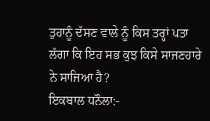ਤੁਹਾਨੂੰ ਦੱਸਣ ਵਾਲੇ ਨੂੰ ਕਿਸ ਤਰ੍ਹਾਂ ਪਤਾ ਲੱਗਾ ਕਿ ਇਹ ਸਭ ਕੁਝ ਕਿਸੇ ਸਾਜਣਹਾਰੇ ਨੇ ਸਾਜਿਆ ਹੈ?
ਇਕਬਾਲ ਧਨੌਲਾ:-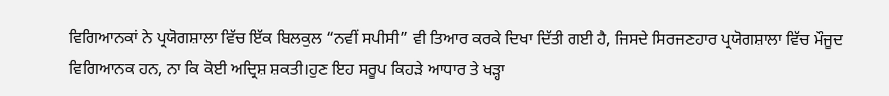ਵਿਗਿਆਨਕਾਂ ਨੇ ਪ੍ਰਯੋਗਸ਼ਾਲਾ ਵਿੱਚ ਇੱਕ ਬਿਲਕੁਲ “ਨਵੀਂ ਸਪੀਸੀ” ਵੀ ਤਿਆਰ ਕਰਕੇ ਦਿਖਾ ਦਿੱਤੀ ਗਈ ਹੈ, ਜਿਸਦੇ ਸਿਰਜਣਹਾਰ ਪ੍ਰਯੋਗਸ਼ਾਲਾ ਵਿੱਚ ਮੌਜੂਦ ਵਿਗਿਆਨਕ ਹਨ, ਨਾ ਕਿ ਕੋਈ ਅਦ੍ਰਿਸ਼ ਸ਼ਕਤੀ।ਹੁਣ ਇਹ ਸਰੂਪ ਕਿਹੜੇ ਆਧਾਰ ਤੇ ਖੜ੍ਹਾ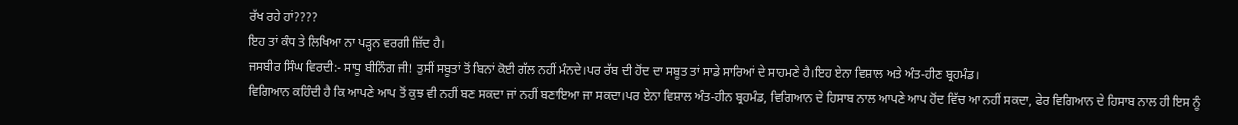ਰੱਖ ਰਹੇ ਹਾਂ????
ਇਹ ਤਾਂ ਕੰਧ ਤੇ ਲਿਖਿਆ ਨਾ ਪੜ੍ਹਨ ਵਰਗੀ ਜ਼ਿੱਦ ਹੈ।
ਜਸਬੀਰ ਸਿੰਘ ਵਿਰਦੀ:- ਸਾਧੂ ਬੀਨਿੰਗ ਜੀ! ਤੁਸੀਂ ਸਬੂਤਾਂ ਤੋਂ ਬਿਨਾਂ ਕੋਈ ਗੱਲ ਨਹੀਂ ਮੰਨਦੇ।ਪਰ ਰੱਬ ਦੀ ਹੋਂਦ ਦਾ ਸਬੂਤ ਤਾਂ ਸਾਡੇ ਸਾਰਿਆਂ ਦੇ ਸਾਹਮਣੇ ਹੈ।ਇਹ ਏਨਾ ਵਿਸ਼ਾਲ ਅਤੇ ਅੰਤ-ਹੀਣ ਬ੍ਰਹਮੰਡ।
ਵਿਗਿਆਨ ਕਹਿੰਦੀ ਹੈ ਕਿ ਆਪਣੇ ਆਪ ਤੋਂ ਕੁਝ ਵੀ ਨਹੀਂ ਬਣ ਸਕਦਾ ਜਾਂ ਨਹੀਂ ਬਣਾਇਆ ਜਾ ਸਕਦਾ।ਪਰ ਏਨਾ ਵਿਸ਼ਾਲ ਅੰਤ-ਹੀਨ ਬ੍ਰਹਮੰਡ, ਵਿਗਿਆਨ ਦੇ ਹਿਸਾਬ ਨਾਲ ਆਪਣੇ ਆਪ ਹੋਂਦ ਵਿੱਚ ਆ ਨਹੀਂ ਸਕਦਾ, ਫੇਰ ਵਿਗਿਆਨ ਦੇ ਹਿਸਾਬ ਨਾਲ ਹੀ ਇਸ ਨੂੰ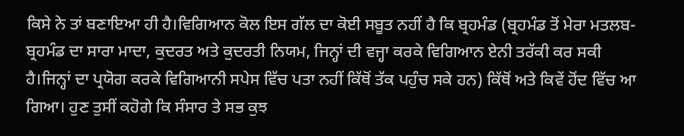ਕਿਸੇ ਨੇ ਤਾਂ ਬਣਾਇਆ ਹੀ ਹੈ।ਵਿਗਿਆਨ ਕੋਲ ਇਸ ਗੱਲ ਦਾ ਕੋਈ ਸਬੂਤ ਨਹੀਂ ਹੈ ਕਿ ਬ੍ਰਹਮੰਡ (ਬ੍ਰਹਮੰਡ ਤੋਂ ਮੇਰਾ ਮਤਲਬ- ਬ੍ਰਹਮੰਡ ਦਾ ਸਾਰਾ ਮਾਦਾ, ਕੁਦਰਤ ਅਤੇ ਕੁਦਰਤੀ ਨਿਯਮ, ਜਿਨ੍ਹਾਂ ਦੀ ਵਜ੍ਹਾ ਕਰਕੇ ਵਿਗਿਆਨ ਏਨੀ ਤਰੱਕੀ ਕਰ ਸਕੀ ਹੈ।ਜਿਨ੍ਹਾਂ ਦਾ ਪ੍ਰਯੋਗ ਕਰਕੇ ਵਿਗਿਆਨੀ ਸਪੇਸ ਵਿੱਚ ਪਤਾ ਨਹੀਂ ਕਿੱਥੋਂ ਤੱਕ ਪਹੁੰਚ ਸਕੇ ਹਨ) ਕਿੱਥੋਂ ਅਤੇ ਕਿਵੇਂ ਹੋਂਦ ਵਿੱਚ ਆ ਗਿਆ। ਹੁਣ ਤੁਸੀਂ ਕਹੋਗੇ ਕਿ ਸੰਸਾਰ ਤੇ ਸਭ ਕੁਝ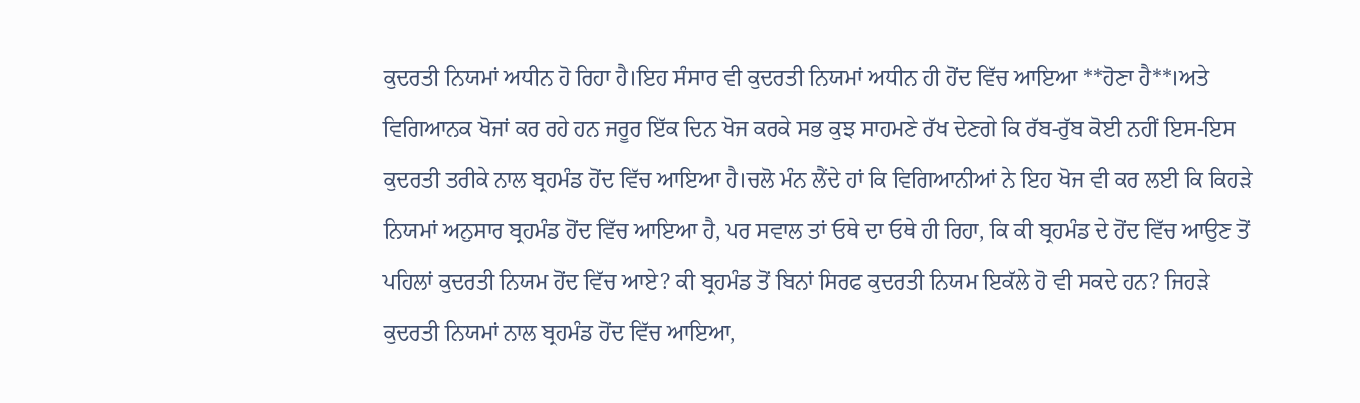ਕੁਦਰਤੀ ਨਿਯਮਾਂ ਅਧੀਨ ਹੋ ਰਿਹਾ ਹੈ।ਇਹ ਸੰਸਾਰ ਵੀ ਕੁਦਰਤੀ ਨਿਯਮਾਂ ਅਧੀਨ ਹੀ ਹੋਂਦ ਵਿੱਚ ਆਇਆ **ਹੋਣਾ ਹੈ**।ਅਤੇ ਵਿਗਿਆਨਕ ਖੋਜਾਂ ਕਰ ਰਹੇ ਹਨ ਜਰੂਰ ਇੱਕ ਦਿਨ ਖੋਜ ਕਰਕੇ ਸਭ ਕੁਝ ਸਾਹਮਣੇ ਰੱਖ ਦੇਣਗੇ ਕਿ ਰੱਬ-ਰੁੱਬ ਕੋਈ ਨਹੀਂ ਇਸ-ਇਸ ਕੁਦਰਤੀ ਤਰੀਕੇ ਨਾਲ ਬ੍ਰਹਮੰਡ ਹੋਂਦ ਵਿੱਚ ਆਇਆ ਹੈ।ਚਲੋ ਮੰਨ ਲੈਂਦੇ ਹਾਂ ਕਿ ਵਿਗਿਆਨੀਆਂ ਨੇ ਇਹ ਖੋਜ ਵੀ ਕਰ ਲਈ ਕਿ ਕਿਹੜੇ ਨਿਯਮਾਂ ਅਨੁਸਾਰ ਬ੍ਰਹਮੰਡ ਹੋਂਦ ਵਿੱਚ ਆਇਆ ਹੈ, ਪਰ ਸਵਾਲ ਤਾਂ ਓਥੇ ਦਾ ਓਥੇ ਹੀ ਰਿਹਾ, ਕਿ ਕੀ ਬ੍ਰਹਮੰਡ ਦੇ ਹੋਂਦ ਵਿੱਚ ਆਉਣ ਤੋਂ ਪਹਿਲਾਂ ਕੁਦਰਤੀ ਨਿਯਮ ਹੋਂਦ ਵਿੱਚ ਆਏ? ਕੀ ਬ੍ਰਹਮੰਡ ਤੋਂ ਬਿਨਾਂ ਸਿਰਫ ਕੁਦਰਤੀ ਨਿਯਮ ਇਕੱਲੇ ਹੋ ਵੀ ਸਕਦੇ ਹਨ? ਜਿਹੜੇ ਕੁਦਰਤੀ ਨਿਯਮਾਂ ਨਾਲ ਬ੍ਰਹਮੰਡ ਹੋਂਦ ਵਿੱਚ ਆਇਆ,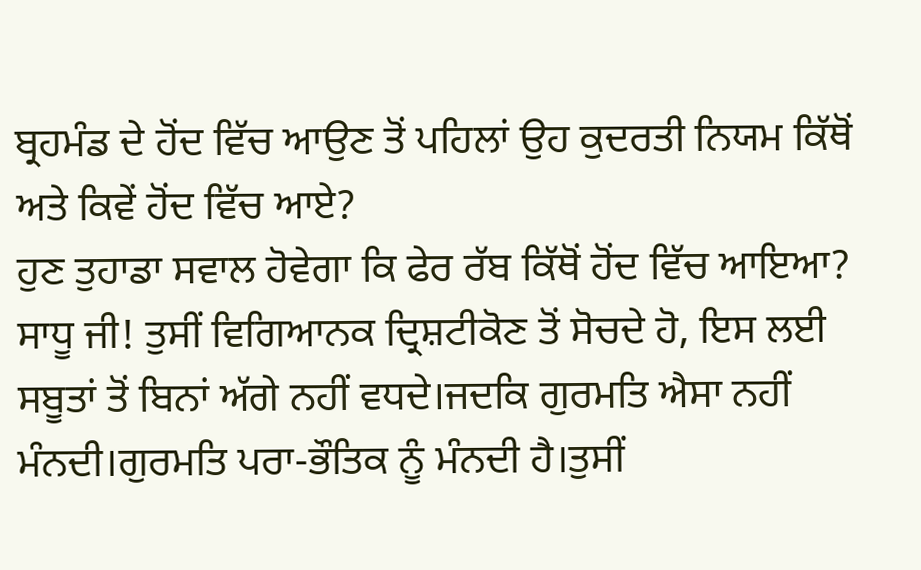ਬ੍ਰਹਮੰਡ ਦੇ ਹੋਂਦ ਵਿੱਚ ਆਉਣ ਤੋਂ ਪਹਿਲਾਂ ਉਹ ਕੁਦਰਤੀ ਨਿਯਮ ਕਿੱਥੋਂ ਅਤੇ ਕਿਵੇਂ ਹੋਂਦ ਵਿੱਚ ਆਏ?
ਹੁਣ ਤੁਹਾਡਾ ਸਵਾਲ ਹੋਵੇਗਾ ਕਿ ਫੇਰ ਰੱਬ ਕਿੱਥੋਂ ਹੋਂਦ ਵਿੱਚ ਆਇਆ?
ਸਾਧੂ ਜੀ! ਤੁਸੀਂ ਵਿਗਿਆਨਕ ਦ੍ਰਿਸ਼ਟੀਕੋਣ ਤੋਂ ਸੋਚਦੇ ਹੋ, ਇਸ ਲਈ ਸਬੂਤਾਂ ਤੋਂ ਬਿਨਾਂ ਅੱਗੇ ਨਹੀਂ ਵਧਦੇ।ਜਦਕਿ ਗੁਰਮਤਿ ਐਸਾ ਨਹੀਂ ਮੰਨਦੀ।ਗੁਰਮਤਿ ਪਰਾ-ਭੌਤਿਕ ਨੂੰ ਮੰਨਦੀ ਹੈ।ਤੁਸੀਂ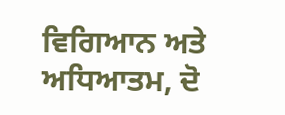ਵਿਗਿਆਨ ਅਤੇ ਅਧਿਆਤਮ, ਦੋ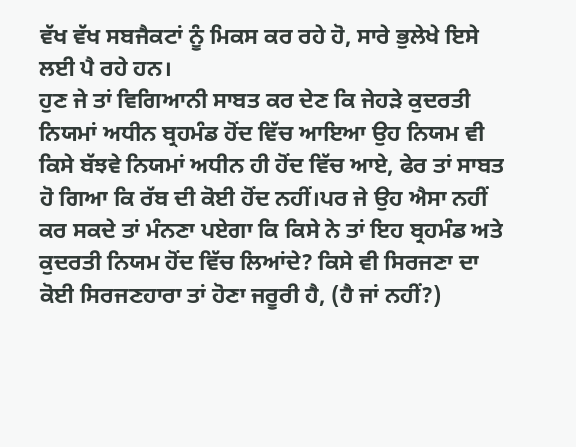ਵੱਖ ਵੱਖ ਸਬਜੈਕਟਾਂ ਨੂੰ ਮਿਕਸ ਕਰ ਰਹੇ ਹੋ, ਸਾਰੇ ਭੁਲੇਖੇ ਇਸੇ ਲਈ ਪੈ ਰਹੇ ਹਨ।
ਹੁਣ ਜੇ ਤਾਂ ਵਿਗਿਆਨੀ ਸਾਬਤ ਕਰ ਦੇਣ ਕਿ ਜੇਹੜੇ ਕੁਦਰਤੀ ਨਿਯਮਾਂ ਅਧੀਨ ਬ੍ਰਹਮੰਡ ਹੋਂਦ ਵਿੱਚ ਆਇਆ ਉਹ ਨਿਯਮ ਵੀ ਕਿਸੇ ਬੱਝਵੇ ਨਿਯਮਾਂ ਅਧੀਨ ਹੀ ਹੋਂਦ ਵਿੱਚ ਆਏ, ਫੇਰ ਤਾਂ ਸਾਬਤ ਹੋ ਗਿਆ ਕਿ ਰੱਬ ਦੀ ਕੋਈ ਹੋਂਦ ਨਹੀਂ।ਪਰ ਜੇ ਉਹ ਐਸਾ ਨਹੀਂ ਕਰ ਸਕਦੇ ਤਾਂ ਮੰਨਣਾ ਪਏਗਾ ਕਿ ਕਿਸੇ ਨੇ ਤਾਂ ਇਹ ਬ੍ਰਹਮੰਡ ਅਤੇ ਕੁਦਰਤੀ ਨਿਯਮ ਹੋਂਦ ਵਿੱਚ ਲਿਆਂਦੇ? ਕਿਸੇ ਵੀ ਸਿਰਜਣਾ ਦਾ ਕੋਈ ਸਿਰਜਣਹਾਰਾ ਤਾਂ ਹੋਣਾ ਜਰੂਰੀ ਹੈ, (ਹੈ ਜਾਂ ਨਹੀਂ?)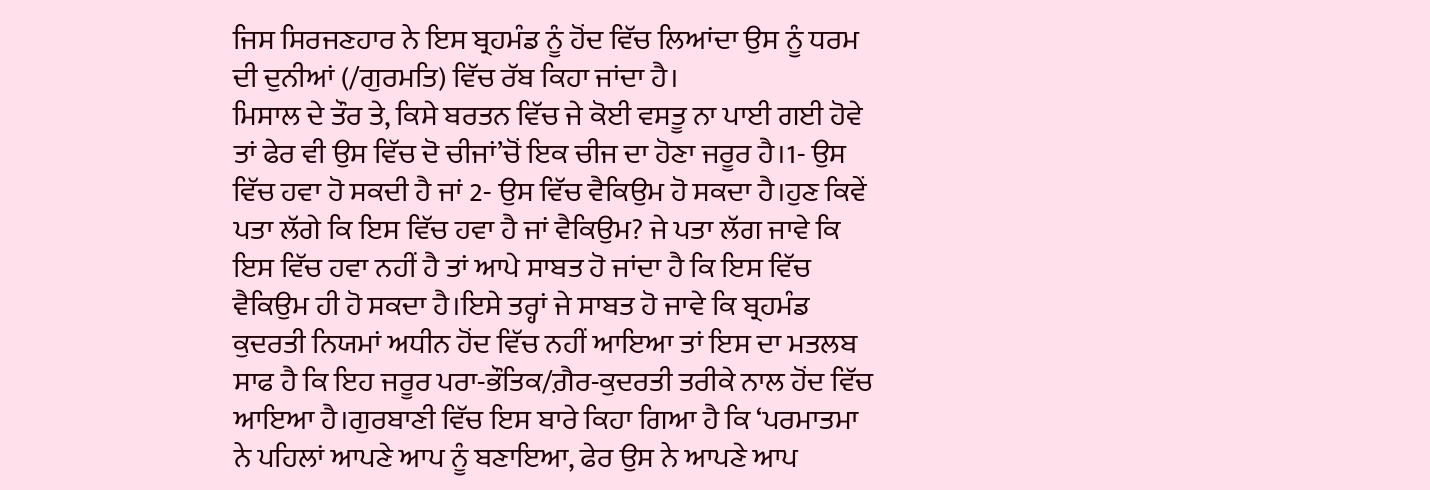ਜਿਸ ਸਿਰਜਣਹਾਰ ਨੇ ਇਸ ਬ੍ਰਹਮੰਡ ਨੂੰ ਹੋਂਦ ਵਿੱਚ ਲਿਆਂਦਾ ਉਸ ਨੂੰ ਧਰਮ ਦੀ ਦੁਨੀਆਂ (/ਗੁਰਮਤਿ) ਵਿੱਚ ਰੱਬ ਕਿਹਾ ਜਾਂਦਾ ਹੈ।
ਮਿਸਾਲ ਦੇ ਤੌਰ ਤੇ, ਕਿਸੇ ਬਰਤਨ ਵਿੱਚ ਜੇ ਕੋਈ ਵਸਤੂ ਨਾ ਪਾਈ ਗਈ ਹੋਵੇ ਤਾਂ ਫੇਰ ਵੀ ਉਸ ਵਿੱਚ ਦੋ ਚੀਜਾਂ’ਚੋਂ ਇਕ ਚੀਜ ਦਾ ਹੋਣਾ ਜਰੂਰ ਹੈ।1- ਉਸ ਵਿੱਚ ਹਵਾ ਹੋ ਸਕਦੀ ਹੈ ਜਾਂ 2- ਉਸ ਵਿੱਚ ਵੈਕਿਉਮ ਹੋ ਸਕਦਾ ਹੈ।ਹੁਣ ਕਿਵੇਂ ਪਤਾ ਲੱਗੇ ਕਿ ਇਸ ਵਿੱਚ ਹਵਾ ਹੈ ਜਾਂ ਵੈਕਿਉਮ? ਜੇ ਪਤਾ ਲੱਗ ਜਾਵੇ ਕਿ ਇਸ ਵਿੱਚ ਹਵਾ ਨਹੀਂ ਹੈ ਤਾਂ ਆਪੇ ਸਾਬਤ ਹੋ ਜਾਂਦਾ ਹੈ ਕਿ ਇਸ ਵਿੱਚ ਵੈਕਿਉਮ ਹੀ ਹੋ ਸਕਦਾ ਹੈ।ਇਸੇ ਤਰ੍ਹਾਂ ਜੇ ਸਾਬਤ ਹੋ ਜਾਵੇ ਕਿ ਬ੍ਰਹਮੰਡ ਕੁਦਰਤੀ ਨਿਯਮਾਂ ਅਧੀਨ ਹੋਂਦ ਵਿੱਚ ਨਹੀਂ ਆਇਆ ਤਾਂ ਇਸ ਦਾ ਮਤਲਬ ਸਾਫ ਹੈ ਕਿ ਇਹ ਜਰੂਰ ਪਰਾ-ਭੌਤਿਕ/ਗ਼ੈਰ-ਕੁਦਰਤੀ ਤਰੀਕੇ ਨਾਲ ਹੋਂਦ ਵਿੱਚ ਆਇਆ ਹੈ।ਗੁਰਬਾਣੀ ਵਿੱਚ ਇਸ ਬਾਰੇ ਕਿਹਾ ਗਿਆ ਹੈ ਕਿ ‘ਪਰਮਾਤਮਾ ਨੇ ਪਹਿਲਾਂ ਆਪਣੇ ਆਪ ਨੂੰ ਬਣਾਇਆ, ਫੇਰ ਉਸ ਨੇ ਆਪਣੇ ਆਪ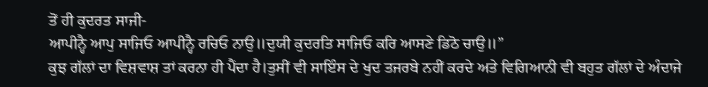ਤੋਂ ਹੀ ਕੁਦਰਤ ਸਾਜੀ-
ਆਪੀਨ੍ਹੈ ਆਪੁ ਸਾਜਿਓ ਆਪੀਨ੍ਹੈ ਰਚਿਓ ਨਾਉ॥ਦੁਯੀ ਕੁਦਰਤਿ ਸਾਜਿਓ ਕਰਿ ਆਸਣੇ ਡਿਠੋ ਚਾਉ॥”
ਕੁਝ ਗੱਲਾਂ ਦਾ ਵਿਸ਼ਵਾਸ਼ ਤਾਂ ਕਰਨਾ ਹੀ ਪੈਂਦਾ ਹੈ।ਤੁਸੀਂ ਵੀ ਸਾਇੰਸ ਦੇ ਖੁਦ ਤਜਰਬੇ ਨਹੀਂ ਕਰਦੇ ਅਤੇ ਵਿਗਿਆਨੀ ਵੀ ਬਹੁਤ ਗੱਲਾਂ ਦੇ ਅੰਦਾਜੇ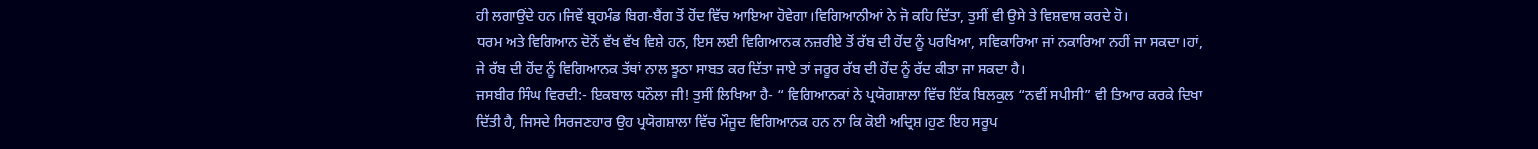ਹੀ ਲਗਾਉਂਦੇ ਹਨ।ਜਿਵੇਂ ਬ੍ਰਹਮੰਡ ਬਿਗ-ਬੈਂਗ ਤੋਂ ਹੋਂਦ ਵਿੱਚ ਆਇਆ ਹੋਵੇਗਾ।ਵਿਗਿਆਨੀਆਂ ਨੇ ਜੋ ਕਹਿ ਦਿੱਤਾ, ਤੁਸੀਂ ਵੀ ਉਸੇ ਤੇ ਵਿਸ਼ਵਾਸ਼ ਕਰਦੇ ਹੋ।
ਧਰਮ ਅਤੇ ਵਿਗਿਆਨ ਦੋਨੋਂ ਵੱਖ ਵੱਖ ਵਿਸ਼ੇ ਹਨ, ਇਸ ਲਈ ਵਿਗਿਆਨਕ ਨਜ਼ਰੀਏ ਤੋਂ ਰੱਬ ਦੀ ਹੋਂਦ ਨੂੰ ਪਰਖਿਆ, ਸਵਿਕਾਰਿਆ ਜਾਂ ਨਕਾਰਿਆ ਨਹੀਂ ਜਾ ਸਕਦਾ।ਹਾਂ, ਜੇ ਰੱਬ ਦੀ ਹੋਂਦ ਨੂੰ ਵਿਗਿਆਨਕ ਤੱਥਾਂ ਨਾਲ ਝੂਠਾ ਸਾਬਤ ਕਰ ਦਿੱਤਾ ਜਾਏ ਤਾਂ ਜਰੂਰ ਰੱਬ ਦੀ ਹੋਂਦ ਨੂੰ ਰੱਦ ਕੀਤਾ ਜਾ ਸਕਦਾ ਹੈ।
ਜਸਬੀਰ ਸਿੰਘ ਵਿਰਦੀ:- ਇਕਬਾਲ ਧਨੌਲਾ ਜੀ! ਤੁਸੀਂ ਲਿਖਿਆ ਹੈ- “ ਵਿਗਿਆਨਕਾਂ ਨੇ ਪ੍ਰਯੋਗਸ਼ਾਲਾ ਵਿੱਚ ਇੱਕ ਬਿਲਕੁਲ “ਨਵੀਂ ਸਪੀਸੀ” ਵੀ ਤਿਆਰ ਕਰਕੇ ਦਿਖਾ ਦਿੱਤੀ ਹੈ, ਜਿਸਦੇ ਸਿਰਜਣਹਾਰ ਉਹ ਪ੍ਰਯੋਗਸ਼ਾਲਾ ਵਿੱਚ ਮੌਜੂਦ ਵਿਗਿਆਨਕ ਹਨ ਨਾ ਕਿ ਕੋਈ ਅਦ੍ਰਿਸ਼।ਹੁਣ ਇਹ ਸਰੂਪ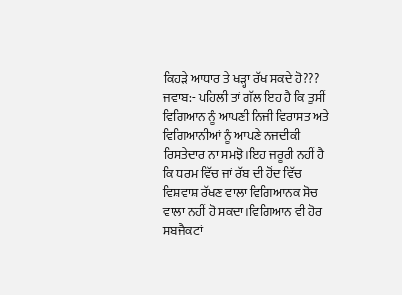ਕਿਹੜੇ ਆਧਾਰ ਤੇ ਖੜ੍ਹਾ ਰੱਖ ਸਕਦੇ ਹੋ???
ਜਵਾਬ:- ਪਹਿਲੀ ਤਾਂ ਗੱਲ ਇਹ ਹੈ ਕਿ ਤੁਸੀਂ ਵਿਗਿਆਨ ਨੂੰ ਆਪਣੀ ਨਿਜੀ ਵਿਰਾਸਤ ਅਤੇ ਵਿਗਿਆਨੀਆਂ ਨੂੰ ਆਪਣੇ ਨਜਦੀਕੀ ਰਿਸਤੇਦਾਰ ਨਾ ਸਮਝੋ।ਇਹ ਜਰੂਰੀ ਨਹੀਂ ਹੈ ਕਿ ਧਰਮ ਵਿੱਚ ਜਾਂ ਰੱਬ ਦੀ ਹੋਂਦ ਵਿੱਚ ਵਿਸ਼ਵਾਸ਼ ਰੱਖਣ ਵਾਲਾ ਵਿਗਿਆਨਕ ਸੋਚ ਵਾਲਾ ਨਹੀਂ ਹੋ ਸਕਦਾ।ਵਿਗਿਆਨ ਵੀ ਹੋਰ ਸਬਜੈਕਟਾਂ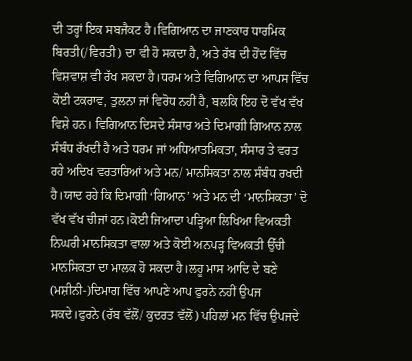ਦੀ ਤਰ੍ਹਾਂ ਇਕ ਸਬਜੈਕਟ ਹੈ।ਵਿਗਿਆਨ ਦਾ ਜਾਣਕਾਰ ਧਾਰਮਿਕ ਬਿਰਤੀ(/ਵਿਰਤੀ) ਦਾ ਵੀ ਹੋ ਸਕਦਾ ਹੈ, ਅਤੇ ਰੱਬ ਦੀ ਹੋਂਦ ਵਿੱਚ ਵਿਸ਼ਵਾਸ਼ ਵੀ ਰੱਖ ਸਕਦਾ ਹੈ।ਧਰਮ ਅਤੇ ਵਿਗਿਆਨ ਦਾ ਆਪਸ ਵਿੱਚ ਕੋਈ ਟਕਰਾਵ, ਤੁਲਨਾ ਜਾਂ ਵਿਰੋਧ ਨਹੀਂ ਹੈ, ਬਲਕਿ ਇਹ ਦੋ ਵੱਖ ਵੱਖ ਵਿਸ਼ੇ ਹਨ। ਵਿਗਿਆਨ ਦਿਸਦੇ ਸੰਸਾਰ ਅਤੇ ਦਿਮਾਗੀ ਗਿਆਨ ਨਾਲ ਸੰਬੰਧ ਰੱਖਦੀ ਹੈ ਅਤੇ ਧਰਮ ਜਾਂ ਅਧਿਆਤਮਿਕਤਾ, ਸੰਸਾਰ ਤੇ ਵਰਤ ਰਹੇ ਅਦਿਖ ਵਰਤਾਰਿਆਂ ਅਤੇ ਮਨ/ ਮਾਨਸਿਕਤਾ ਨਾਲ ਸੰਬੰਧ ਰਖਦੀ ਹੈ।ਯਾਦ ਰਹੇ ਕਿ ਦਿਮਾਗੀ ‘ਗਿਆਨ’ ਅਤੇ ਮਨ ਦੀ ‘ਮਾਨਸਿਕਤਾ’ ਦੋ ਵੱਖ ਵੱਖ ਚੀਜਾਂ ਹਨ।ਕੋਈ ਜਿਆਦਾ ਪੜ੍ਹਿਆ ਲਿਖਿਆ ਵਿਅਕਤੀ ਨਿਘਰੀ ਮਾਨਸਿਕਤਾ ਵਾਲਾ ਅਤੇ ਕੋਈ ਅਨਪੜ੍ਹ ਵਿਅਕਤੀ ਉੱਚੀ ਮਾਨਸਿਕਤਾ ਦਾ ਮਾਲਕ ਹੋ ਸਕਦਾ ਹੈ।ਲਹੂ ਮਾਸ ਆਦਿ ਦੇ ਬਣੇ (ਮਸ਼ੀਨੀ-)ਦਿਮਾਗ ਵਿੱਚ ਆਪਣੇ ਆਪ ਫੁਰਨੇ ਨਹੀਂ ਉਪਜ ਸਕਦੇ।ਫੁਰਨੇ (ਰੱਬ ਵੱਲੋਂ/ ਕੁਦਰਤ ਵੱਲੋਂ) ਪਹਿਲਾਂ ਮਨ ਵਿੱਚ ਉਪਜਦੇ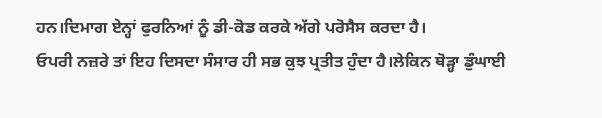ਹਨ।ਦਿਮਾਗ ਏਨ੍ਹਾਂ ਫੁਰਨਿਆਂ ਨੂੰ ਡੀ-ਕੋਡ ਕਰਕੇ ਅੱਗੇ ਪਰੋਸੈਸ ਕਰਦਾ ਹੈ।
ਓਪਰੀ ਨਜ਼ਰੇ ਤਾਂ ਇਹ ਦਿਸਦਾ ਸੰਸਾਰ ਹੀ ਸਭ ਕੁਝ ਪ੍ਰਤੀਤ ਹੁੰਦਾ ਹੈ।ਲੇਕਿਨ ਥੋੜ੍ਹਾ ਡੁੰਘਾਈ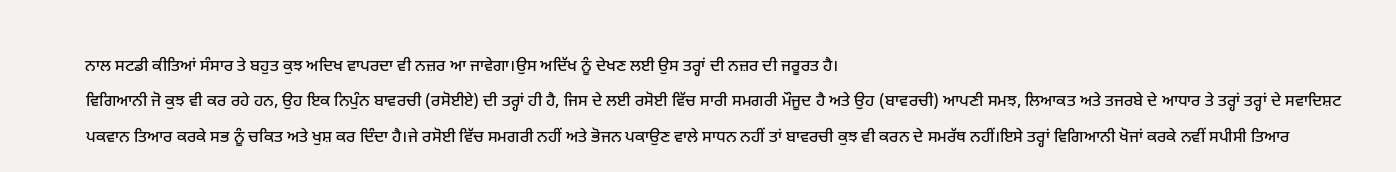ਨਾਲ ਸਟਡੀ ਕੀਤਿਆਂ ਸੰਸਾਰ ਤੇ ਬਹੁਤ ਕੁਝ ਅਦਿਖ ਵਾਪਰਦਾ ਵੀ ਨਜ਼ਰ ਆ ਜਾਵੇਗਾ।ਉਸ ਅਦਿੱਖ ਨੂੰ ਦੇਖਣ ਲਈ ਉਸ ਤਰ੍ਹਾਂ ਦੀ ਨਜ਼ਰ ਦੀ ਜਰੂਰਤ ਹੈ।
ਵਿਗਿਆਨੀ ਜੋ ਕੁਝ ਵੀ ਕਰ ਰਹੇ ਹਨ, ਉਹ ਇਕ ਨਿਪੁੰਨ ਬਾਵਰਚੀ (ਰਸੋਈਏ) ਦੀ ਤਰ੍ਹਾਂ ਹੀ ਹੈ, ਜਿਸ ਦੇ ਲਈ ਰਸੋਈ ਵਿੱਚ ਸਾਰੀ ਸਮਗਰੀ ਮੌਜੂਦ ਹੈ ਅਤੇ ਉਹ (ਬਾਵਰਚੀ) ਆਪਣੀ ਸਮਝ, ਲਿਆਕਤ ਅਤੇ ਤਜਰਬੇ ਦੇ ਆਧਾਰ ਤੇ ਤਰ੍ਹਾਂ ਤਰ੍ਹਾਂ ਦੇ ਸਵਾਦਿਸ਼ਟ ਪਕਵਾਨ ਤਿਆਰ ਕਰਕੇ ਸਭ ਨੂੰ ਚਕਿਤ ਅਤੇ ਖੁਸ਼ ਕਰ ਦਿੰਦਾ ਹੈ।ਜੇ ਰਸੋਈ ਵਿੱਚ ਸਮਗਰੀ ਨਹੀਂ ਅਤੇ ਭੋਜਨ ਪਕਾਉਣ ਵਾਲੇ ਸਾਧਨ ਨਹੀਂ ਤਾਂ ਬਾਵਰਚੀ ਕੁਝ ਵੀ ਕਰਨ ਦੇ ਸਮਰੱਥ ਨਹੀਂ।ਇਸੇ ਤਰ੍ਹਾਂ ਵਿਗਿਆਨੀ ਖੋਜਾਂ ਕਰਕੇ ਨਵੀਂ ਸਪੀਸੀ ਤਿਆਰ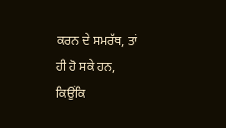ਕਰਨ ਦੇ ਸਮਰੱਥ, ਤਾਂ ਹੀ ਹੋ ਸਕੇ ਹਨ, ਕਿਉਂਕਿ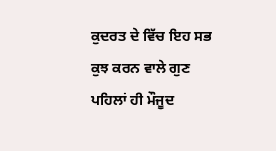ਕੁਦਰਤ ਦੇ ਵਿੱਚ ਇਹ ਸਭ ਕੁਝ ਕਰਨ ਵਾਲੇ ਗੁਣ ਪਹਿਲਾਂ ਹੀ ਮੌਜੂਦ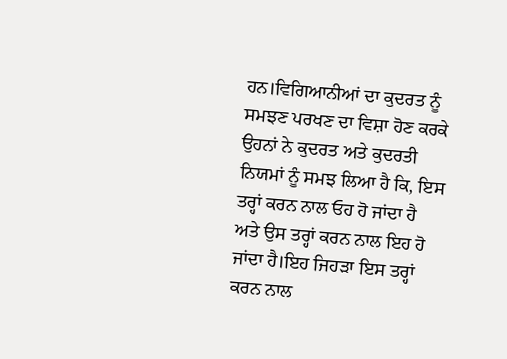ਹਨ।ਵਿਗਿਆਨੀਆਂ ਦਾ ਕੁਦਰਤ ਨੂੰ ਸਮਝਣ ਪਰਖਣ ਦਾ ਵਿਸ਼ਾ ਹੋਣ ਕਰਕੇ ਉਹਨਾਂ ਨੇ ਕੁਦਰਤ ਅਤੇ ਕੁਦਰਤੀ ਨਿਯਮਾਂ ਨੂੰ ਸਮਝ ਲਿਆ ਹੈ ਕਿ, ਇਸ ਤਰ੍ਹਾਂ ਕਰਨ ਨਾਲ ਓਹ ਹੋ ਜਾਂਦਾ ਹੈ ਅਤੇ ਉਸ ਤਰ੍ਹਾਂ ਕਰਨ ਨਾਲ ਇਹ ਹੋ ਜਾਂਦਾ ਹੈ।ਇਹ ਜਿਹੜਾ ਇਸ ਤਰ੍ਹਾਂ ਕਰਨ ਨਾਲ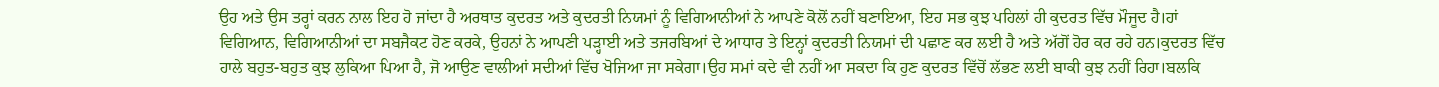ਉਹ ਅਤੇ ਉਸ ਤਰ੍ਹਾਂ ਕਰਨ ਨਾਲ ਇਹ ਹੋ ਜਾਂਦਾ ਹੈ ਅਰਥਾਤ ਕੁਦਰਤ ਅਤੇ ਕੁਦਰਤੀ ਨਿਯਮਾਂ ਨੂੰ ਵਿਗਿਆਨੀਆਂ ਨੇ ਆਪਣੇ ਕੋਲੋਂ ਨਹੀਂ ਬਣਾਇਆ, ਇਹ ਸਭ ਕੁਝ ਪਹਿਲਾਂ ਹੀ ਕੁਦਰਤ ਵਿੱਚ ਮੌਜੂਦ ਹੈ।ਹਾਂ ਵਿਗਿਆਨ, ਵਿਗਿਆਨੀਆਂ ਦਾ ਸਬਜੈਕਟ ਹੋਣ ਕਰਕੇ, ਉਹਨਾਂ ਨੇ ਆਪਣੀ ਪੜ੍ਹਾਈ ਅਤੇ ਤਜਰਬਿਆਂ ਦੇ ਆਧਾਰ ਤੇ ਇਨ੍ਹਾਂ ਕੁਦਰਤੀ ਨਿਯਮਾਂ ਦੀ ਪਛਾਣ ਕਰ ਲਈ ਹੈ ਅਤੇ ਅੱਗੋਂ ਹੋਰ ਕਰ ਰਹੇ ਹਨ।ਕੁਦਰਤ ਵਿੱਚ ਹਾਲੇ ਬਹੁਤ-ਬਹੁਤ ਕੁਝ ਲੁਕਿਆ ਪਿਆ ਹੈ, ਜੋ ਆਉਣ ਵਾਲੀਆਂ ਸਦੀਆਂ ਵਿੱਚ ਖੋਜਿਆ ਜਾ ਸਕੇਗਾ।ਉਹ ਸਮਾਂ ਕਦੇ ਵੀ ਨਹੀਂ ਆ ਸਕਦਾ ਕਿ ਹੁਣ ਕੁਦਰਤ ਵਿੱਚੋਂ ਲੱਭਣ ਲਈ ਬਾਕੀ ਕੁਝ ਨਹੀਂ ਰਿਹਾ।ਬਲਕਿ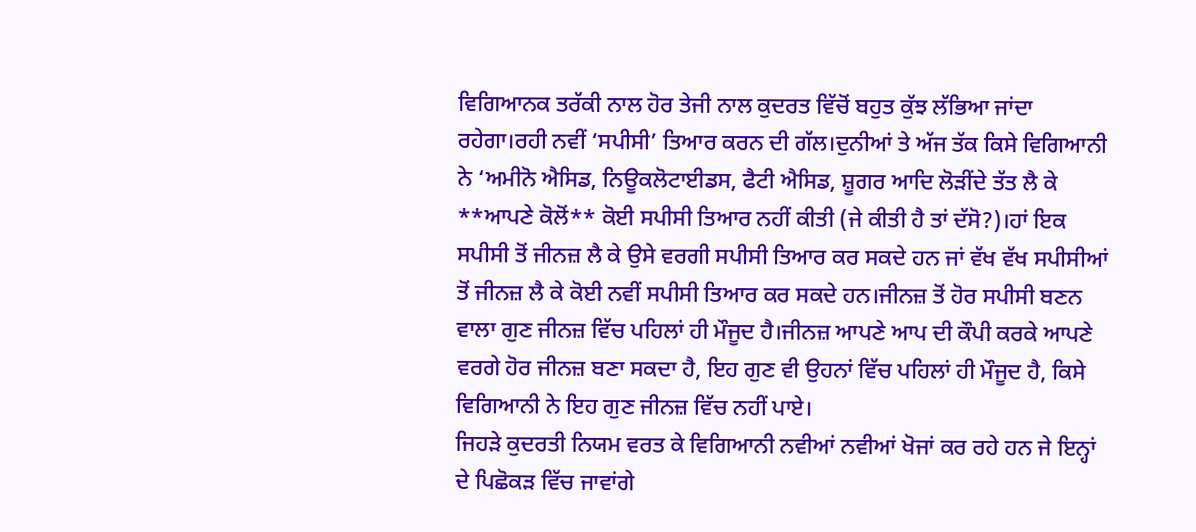ਵਿਗਿਆਨਕ ਤਰੱਕੀ ਨਾਲ ਹੋਰ ਤੇਜੀ ਨਾਲ ਕੁਦਰਤ ਵਿੱਚੋਂ ਬਹੁਤ ਕੁੱਝ ਲੱਭਿਆ ਜਾਂਦਾ ਰਹੇਗਾ।ਰਹੀ ਨਵੀਂ ‘ਸਪੀਸੀ’ ਤਿਆਰ ਕਰਨ ਦੀ ਗੱਲ।ਦੁਨੀਆਂ ਤੇ ਅੱਜ ਤੱਕ ਕਿਸੇ ਵਿਗਿਆਨੀ ਨੇ ‘ਅਮੀਨੋ ਐਸਿਡ, ਨਿਊਕਲੋਟਾਈਡਸ, ਫੈਟੀ ਐਸਿਡ, ਸ਼ੂਗਰ ਆਦਿ ਲੋੜੀਂਦੇ ਤੱਤ ਲੈ ਕੇ **ਆਪਣੇ ਕੋਲੋਂ** ਕੋਈ ਸਪੀਸੀ ਤਿਆਰ ਨਹੀਂ ਕੀਤੀ (ਜੇ ਕੀਤੀ ਹੈ ਤਾਂ ਦੱਸੋ?)।ਹਾਂ ਇਕ ਸਪੀਸੀ ਤੋਂ ਜੀਨਜ਼ ਲੈ ਕੇ ਉਸੇ ਵਰਗੀ ਸਪੀਸੀ ਤਿਆਰ ਕਰ ਸਕਦੇ ਹਨ ਜਾਂ ਵੱਖ ਵੱਖ ਸਪੀਸੀਆਂ ਤੋਂ ਜੀਨਜ਼ ਲੈ ਕੇ ਕੋਈ ਨਵੀਂ ਸਪੀਸੀ ਤਿਆਰ ਕਰ ਸਕਦੇ ਹਨ।ਜੀਨਜ਼ ਤੋਂ ਹੋਰ ਸਪੀਸੀ ਬਣਨ ਵਾਲਾ ਗੁਣ ਜੀਨਜ਼ ਵਿੱਚ ਪਹਿਲਾਂ ਹੀ ਮੌਜੂਦ ਹੈ।ਜੀਨਜ਼ ਆਪਣੇ ਆਪ ਦੀ ਕੌਪੀ ਕਰਕੇ ਆਪਣੇ ਵਰਗੇ ਹੋਰ ਜੀਨਜ਼ ਬਣਾ ਸਕਦਾ ਹੈ, ਇਹ ਗੁਣ ਵੀ ਉਹਨਾਂ ਵਿੱਚ ਪਹਿਲਾਂ ਹੀ ਮੌਜੂਦ ਹੈ, ਕਿਸੇ ਵਿਗਿਆਨੀ ਨੇ ਇਹ ਗੁਣ ਜੀਨਜ਼ ਵਿੱਚ ਨਹੀਂ ਪਾਏ।
ਜਿਹੜੇ ਕੁਦਰਤੀ ਨਿਯਮ ਵਰਤ ਕੇ ਵਿਗਿਆਨੀ ਨਵੀਆਂ ਨਵੀਆਂ ਖੋਜਾਂ ਕਰ ਰਹੇ ਹਨ ਜੇ ਇਨ੍ਹਾਂ ਦੇ ਪਿਛੋਕੜ ਵਿੱਚ ਜਾਵਾਂਗੇ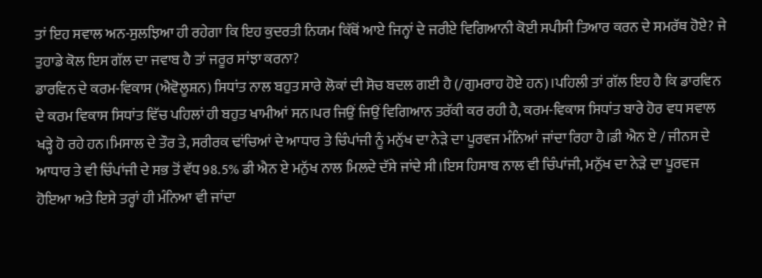ਤਾਂ ਇਹ ਸਵਾਲ ਅਨ-ਸੁਲਝਿਆ ਹੀ ਰਹੇਗਾ ਕਿ ਇਹ ਕੁਦਰਤੀ ਨਿਯਮ ਕਿੱਥੋਂ ਆਏ ਜਿਨ੍ਹਾਂ ਦੇ ਜਰੀਏ ਵਿਗਿਆਨੀ ਕੋਈ ਸਪੀਸੀ ਤਿਆਰ ਕਰਨ ਦੇ ਸਮਰੱਥ ਹੋਏ? ਜੇ ਤੁਹਾਡੇ ਕੋਲ ਇਸ ਗੱਲ ਦਾ ਜਵਾਬ ਹੈ ਤਾਂ ਜਰੂਰ ਸਾਂਝਾ ਕਰਨਾ?
ਡਾਰਵਿਨ ਦੇ ਕਰਮ-ਵਿਕਾਸ (ਐਵੋਲੂਸ਼ਨ) ਸਿਧਾਂਤ ਨਾਲ ਬਹੁਤ ਸਾਰੇ ਲੋਕਾਂ ਦੀ ਸੋਚ ਬਦਲ ਗਈ ਹੈ (/ਗੁਮਰਾਹ ਹੋਏ ਹਨ)।ਪਹਿਲੀ ਤਾਂ ਗੱਲ ਇਹ ਹੈ ਕਿ ਡਾਰਵਿਨ ਦੇ ਕਰਮ ਵਿਕਾਸ ਸਿਧਾਂਤ ਵਿੱਚ ਪਹਿਲਾਂ ਹੀ ਬਹੁਤ ਖਾਮੀਆਂ ਸਨ।ਪਰ ਜਿਉਂ ਜਿਉਂ ਵਿਗਿਆਨ ਤਰੱਕੀ ਕਰ ਰਹੀ ਹੈ, ਕਰਮ-ਵਿਕਾਸ ਸਿਧਾਂਤ ਬਾਰੇ ਹੋਰ ਵਧ ਸਵਾਲ ਖੜ੍ਹੇ ਹੋ ਰਹੇ ਹਨ।ਮਿਸਾਲ ਦੇ ਤੌਰ ਤੇ, ਸਰੀਰਕ ਢਾਂਚਿਆਂ ਦੇ ਆਧਾਰ ਤੇ ਚਿੰਪਾਂਜੀ ਨੂੰ ਮਨੁੱਖ ਦਾ ਨੇੜੇ ਦਾ ਪੂਰਵਜ ਮੰਨਿਆਂ ਜਾਂਦਾ ਰਿਹਾ ਹੈ।ਡੀ ਐਨ ਏ / ਜੀਨਸ ਦੇ ਆਧਾਰ ਤੇ ਵੀ ਚਿੰਪਾਂਜੀ ਦੇ ਸਭ ਤੋਂ ਵੱਧ 98.5% ਡੀ ਐਨ ਏ ਮਨੁੱਖ ਨਾਲ ਮਿਲਦੇ ਦੱਸੇ ਜਾਂਦੇ ਸੀ।ਇਸ ਹਿਸਾਬ ਨਾਲ ਵੀ ਚਿੰਪਾਂਜੀ, ਮਨੁੱਖ ਦਾ ਨੇੜੇ ਦਾ ਪੂਰਵਜ ਹੋਇਆ ਅਤੇ ਇਸੇ ਤਰ੍ਹਾਂ ਹੀ ਮੰਨਿਆ ਵੀ ਜਾਂਦਾ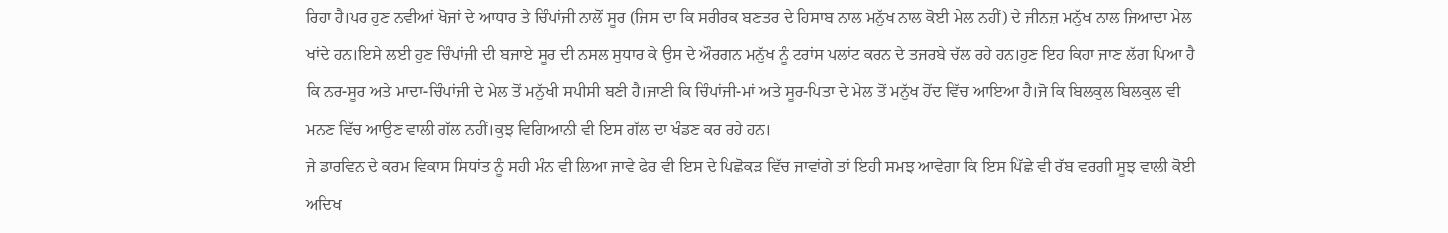ਰਿਹਾ ਹੈ।ਪਰ ਹੁਣ ਨਵੀਆਂ ਖੋਜਾਂ ਦੇ ਆਧਾਰ ਤੇ ਚਿੰਪਾਂਜੀ ਨਾਲੋਂ ਸੂਰ (ਜਿਸ ਦਾ ਕਿ ਸਰੀਰਕ ਬਣਤਰ ਦੇ ਹਿਸਾਬ ਨਾਲ ਮਨੁੱਖ ਨਾਲ ਕੋਈ ਮੇਲ ਨਹੀਂ) ਦੇ ਜੀਨਜ਼ ਮਨੁੱਖ ਨਾਲ ਜਿਆਦਾ ਮੇਲ ਖਾਂਦੇ ਹਨ।ਇਸੇ ਲਈ ਹੁਣ ਚਿੰਪਾਂਜੀ ਦੀ ਬਜਾਏ ਸੂਰ ਦੀ ਨਸਲ ਸੁਧਾਰ ਕੇ ਉਸ ਦੇ ਔਰਗਨ ਮਨੁੱਖ ਨੂੰ ਟਰਾਂਸ ਪਲਾਂਟ ਕਰਨ ਦੇ ਤਜਰਬੇ ਚੱਲ ਰਹੇ ਹਨ।ਹੁਣ ਇਹ ਕਿਹਾ ਜਾਣ ਲੱਗ ਪਿਆ ਹੈ ਕਿ ਨਰ-ਸੂਰ ਅਤੇ ਮਾਦਾ-ਚਿੰਪਾਂਜੀ ਦੇ ਮੇਲ ਤੋਂ ਮਨੁੱਖੀ ਸਪੀਸੀ ਬਣੀ ਹੈ।ਜਾਣੀ ਕਿ ਚਿੰਪਾਂਜੀ-ਮਾਂ ਅਤੇ ਸੂਰ-ਪਿਤਾ ਦੇ ਮੇਲ ਤੋਂ ਮਨੁੱਖ ਹੋਂਦ ਵਿੱਚ ਆਇਆ ਹੈ।ਜੋ ਕਿ ਬਿਲਕੁਲ ਬਿਲਕੁਲ ਵੀ ਮਨਣ ਵਿੱਚ ਆਉਣ ਵਾਲੀ ਗੱਲ ਨਹੀਂ।ਕੁਝ ਵਿਗਿਆਨੀ ਵੀ ਇਸ ਗੱਲ ਦਾ ਖੰਡਣ ਕਰ ਰਹੇ ਹਨ।
ਜੇ ਡਾਰਵਿਨ ਦੇ ਕਰਮ ਵਿਕਾਸ ਸਿਧਾਂਤ ਨੂੰ ਸਹੀ ਮੰਨ ਵੀ ਲਿਆ ਜਾਵੇ ਫੇਰ ਵੀ ਇਸ ਦੇ ਪਿਛੋਕੜ ਵਿੱਚ ਜਾਵਾਂਗੇ ਤਾਂ ਇਹੀ ਸਮਝ ਆਵੇਗਾ ਕਿ ਇਸ ਪਿੱਛੇ ਵੀ ਰੱਬ ਵਰਗੀ ਸੂਝ ਵਾਲੀ ਕੋਈ ਅਦਿਖ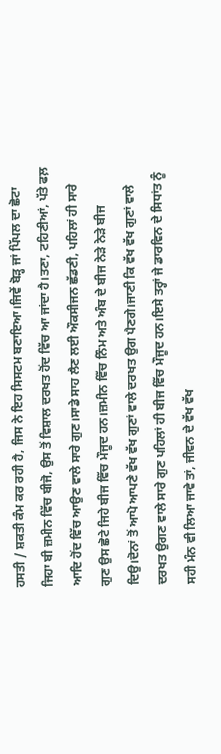ਹਸਤੀ / ਸ਼ਕਤੀ ਕੰਮ ਕਰ ਰਹੀ ਹੈ, ਜਿਸ ਨੇ ਇਹ ਸਿਸਟਮ ਬਣਾਇਆ।ਜਿਵੇਂ ਬੋੜ੍ਹ ਜਾਂ ਪਿੱਪਲ ਦਾ ਛੋਟਾ ਜਿਹਾ ਬੀ ਜ਼ਮੀਨ ਵਿੱਚ ਬੀਜੋ, ਉਸ ਤੋਂ ਵਿਸ਼ਾਲ ਦਰਖਤ ਹੋਂਦ ਵਿੱਚ ਆ ਜਾਂਦਾ ਹੈ।ਤਣਾ, ਟਹਿਣੀਆਂ, ਪੱਤੇ ਫਲ਼ ਆਦਿ ਹੋਂਦ ਵਿੱਚ ਆਉਣ ਵਾਲੇ ਸਾਰੇ ਗੁਣ।ਸਾਡੇ ਸਾਹ ਲੈਣ ਲਈ ਔਕਸੀਜਨ ਛੱਡਣੀ, ਪਹਿਲਾਂ ਹੀ ਸਾਰੇ ਗੁਣ ਉਸ ਛੋਟੇ ਜਿਹੇ ਬੀਜ ਵਿੱਚ ਮੌਜੂਦ ਹਨ।ਜ਼ਮੀਨ ਵਿੱਚ ਨਿੰਮ ਅਤੇ ਅੰਬ ਦੇ ਬੀਜ ਨੇੜੇ ਨੇੜੇ ਬੀਜ ਦਿਉ।ਦੋਨਾਂ ਤੋਂ ਆਪੋ ਆਪਣੇ ਵੱਖ ਵੱਖ ਗੁਣਾਂ ਵਾਲੇ ਦਰਖਤ ਉਗ ਪੈਣਗੇ।ਜਾਣੀ ਕਿ ਵੱਖ ਵੱਖ ਗੁਣਾਂ ਵਾਲੇ ਦਰਖਤ ਉਗਣ ਵਾਲੇ ਸਾਰੇ ਗੁਣ ਪਹਿਲਾਂ ਹੀ ਬੀਜ ਵਿੱਚ ਮੌਜੂਦ ਹਨ।ਇਸੇ ਤਰ੍ਹਾਂ ਜੇ ਡਾਰਵਿਨ ਦੇ ਸਿਧਾਂਤ ਨੂੰ ਸਹੀ ਮੰਨ ਵੀ ਲਿਆ ਜਾਵੇ ਤਾਂ, ਜੀਵਨ ਦੇ ਵੱਖ ਵੱਖ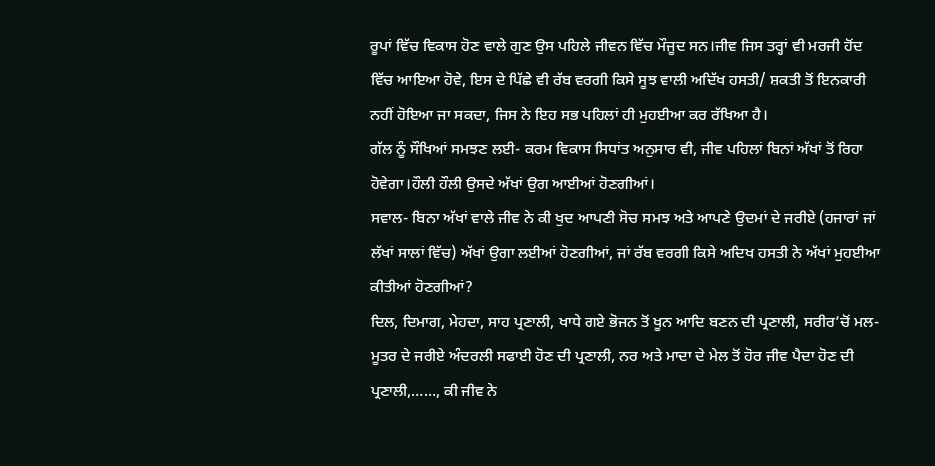ਰੂਪਾਂ ਵਿੱਚ ਵਿਕਾਸ ਹੋਣ ਵਾਲੇ ਗੁਣ ਉਸ ਪਹਿਲੇ ਜੀਵਨ ਵਿੱਚ ਮੌਜੂਦ ਸਨ।ਜੀਵ ਜਿਸ ਤਰ੍ਹਾਂ ਵੀ ਮਰਜੀ ਹੋਂਦ ਵਿੱਚ ਆਇਆ ਹੋਵੇ, ਇਸ ਦੇ ਪਿੱਛੇ ਵੀ ਰੱਬ ਵਰਗੀ ਕਿਸੇ ਸੂਝ ਵਾਲੀ ਅਦਿੱਖ ਹਸਤੀ/ ਸ਼ਕਤੀ ਤੋਂ ਇਨਕਾਰੀ ਨਹੀਂ ਹੋਇਆ ਜਾ ਸਕਦਾ, ਜਿਸ ਨੇ ਇਹ ਸਭ ਪਹਿਲਾਂ ਹੀ ਮੁਹਈਆ ਕਰ ਰੱਖਿਆ ਹੈ।
ਗੱਲ ਨੂੰ ਸੌਖਿਆਂ ਸਮਝਣ ਲਈ- ਕਰਮ ਵਿਕਾਸ ਸਿਧਾਂਤ ਅਨੁਸਾਰ ਵੀ, ਜੀਵ ਪਹਿਲਾਂ ਬਿਨਾਂ ਅੱਖਾਂ ਤੋਂ ਰਿਹਾ ਹੋਵੇਗਾ।ਹੌਲੀ ਹੌਲੀ ਉਸਦੇ ਅੱਖਾਂ ਉਗ ਆਈਆਂ ਹੋਣਗੀਆਂ।
ਸਵਾਲ- ਬਿਨਾ ਅੱਖਾਂ ਵਾਲੇ ਜੀਵ ਨੇ ਕੀ ਖੁਦ ਆਪਣੀ ਸੋਚ ਸਮਝ ਅਤੇ ਆਪਣੇ ਉਦਮਾਂ ਦੇ ਜਰੀਏ (ਹਜਾਰਾਂ ਜਾਂ ਲੱਖਾਂ ਸਾਲਾਂ ਵਿੱਚ) ਅੱਖਾਂ ਉਗਾ ਲਈਆਂ ਹੋਣਗੀਆਂ, ਜਾਂ ਰੱਬ ਵਰਗੀ ਕਿਸੇ ਅਦਿਖ ਹਸਤੀ ਨੇ ਅੱਖਾਂ ਮੁਹਈਆ ਕੀਤੀਆਂ ਹੋਣਗੀਆਂ?
ਦਿਲ, ਦਿਮਾਗ, ਮੇਹਦਾ, ਸਾਹ ਪ੍ਰਣਾਲੀ, ਖਾਧੇ ਗਏ ਭੋਜਨ ਤੋਂ ਖੂਨ ਆਦਿ ਬਣਨ ਦੀ ਪ੍ਰਣਾਲੀ, ਸਰੀਰ’ਚੋਂ ਮਲ-ਮੂਤਰ ਦੇ ਜਰੀਏ ਅੰਦਰਲੀ ਸਫਾਈ ਹੋਣ ਦੀ ਪ੍ਰਣਾਲੀ, ਨਰ ਅਤੇ ਮਾਦਾ ਦੇ ਮੇਲ ਤੋਂ ਹੋਰ ਜੀਵ ਪੈਦਾ ਹੋਣ ਦੀ ਪ੍ਰਣਾਲੀ,……, ਕੀ ਜੀਵ ਨੇ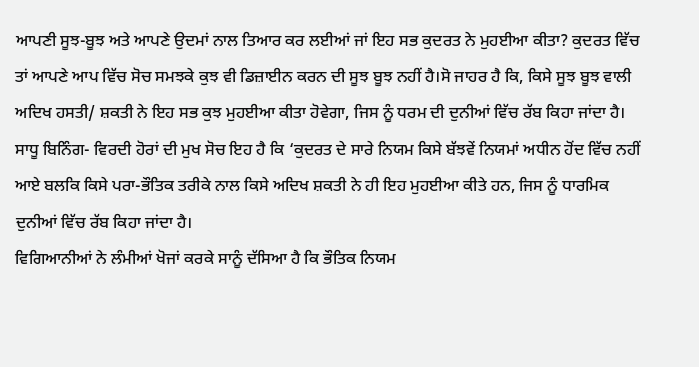ਆਪਣੀ ਸੂਝ-ਬੂਝ ਅਤੇ ਆਪਣੇ ਉਦਮਾਂ ਨਾਲ ਤਿਆਰ ਕਰ ਲਈਆਂ ਜਾਂ ਇਹ ਸਭ ਕੁਦਰਤ ਨੇ ਮੁਹਈਆ ਕੀਤਾ? ਕੁਦਰਤ ਵਿੱਚ ਤਾਂ ਆਪਣੇ ਆਪ ਵਿੱਚ ਸੋਚ ਸਮਝਕੇ ਕੁਝ ਵੀ ਡਿਜ਼ਾਈਨ ਕਰਨ ਦੀ ਸੂਝ ਬੂਝ ਨਹੀਂ ਹੈ।ਸੋ ਜਾਹਰ ਹੈ ਕਿ, ਕਿਸੇ ਸੂਝ ਬੂਝ ਵਾਲੀ ਅਦਿਖ ਹਸਤੀ/ ਸ਼ਕਤੀ ਨੇ ਇਹ ਸਭ ਕੁਝ ਮੁਹਈਆ ਕੀਤਾ ਹੋਵੇਗਾ, ਜਿਸ ਨੂੰ ਧਰਮ ਦੀ ਦੁਨੀਆਂ ਵਿੱਚ ਰੱਬ ਕਿਹਾ ਜਾਂਦਾ ਹੈ।
ਸਾਧੂ ਬਿਨਿੰਗ- ਵਿਰਦੀ ਹੋਰਾਂ ਦੀ ਮੁਖ ਸੋਚ ਇਹ ਹੈ ਕਿ ‘ਕੁਦਰਤ ਦੇ ਸਾਰੇ ਨਿਯਮ ਕਿਸੇ ਬੱਝਵੇਂ ਨਿਯਮਾਂ ਅਧੀਨ ਹੋਂਦ ਵਿੱਚ ਨਹੀਂ ਆਏ ਬਲਕਿ ਕਿਸੇ ਪਰਾ-ਭੌਤਿਕ ਤਰੀਕੇ ਨਾਲ ਕਿਸੇ ਅਦਿਖ ਸ਼ਕਤੀ ਨੇ ਹੀ ਇਹ ਮੁਹਈਆ ਕੀਤੇ ਹਨ, ਜਿਸ ਨੂੰ ਧਾਰਮਿਕ ਦੁਨੀਆਂ ਵਿੱਚ ਰੱਬ ਕਿਹਾ ਜਾਂਦਾ ਹੈ।
ਵਿਗਿਆਨੀਆਂ ਨੇ ਲੰਮੀਆਂ ਖੋਜਾਂ ਕਰਕੇ ਸਾਨੂੰ ਦੱਸਿਆ ਹੈ ਕਿ ਭੌਤਿਕ ਨਿਯਮ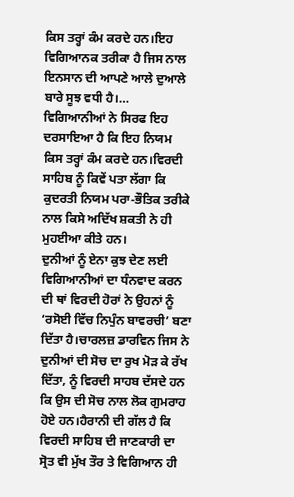ਕਿਸ ਤਰ੍ਹਾਂ ਕੰਮ ਕਰਦੇ ਹਨ।ਇਹ ਵਿਗਿਆਨਕ ਤਰੀਕਾ ਹੈ ਜਿਸ ਨਾਲ ਇਨਸਾਨ ਦੀ ਆਪਣੇ ਆਲੇ ਦੁਆਲੇ ਬਾਰੇ ਸੂਝ ਵਧੀ ਹੈ।… ਵਿਗਿਆਨੀਆਂ ਨੇ ਸਿਰਫ ਇਹ ਦਰਸਾਇਆ ਹੈ ਕਿ ਇਹ ਨਿਯਮ ਕਿਸ ਤਰ੍ਹਾਂ ਕੰਮ ਕਰਦੇ ਹਨ।ਵਿਰਦੀ ਸਾਹਿਬ ਨੂੰ ਕਿਵੇਂ ਪਤਾ ਲੱਗਾ ਕਿ ਕੁਦਰਤੀ ਨਿਯਮ ਪਰਾ-ਭੌਤਿਕ ਤਰੀਕੇ ਨਾਲ ਕਿਸੇ ਅਦਿੱਖ ਸ਼ਕਤੀ ਨੇ ਹੀ ਮੁਹਈਆ ਕੀਤੇ ਹਨ।
ਦੁਨੀਆਂ ਨੂੰ ਏਨਾ ਕੁਝ ਦੇਣ ਲਈ ਵਿਗਿਆਨੀਆਂ ਦਾ ਧੰਨਵਾਦ ਕਰਨ ਦੀ ਥਾਂ ਵਿਰਦੀ ਹੋਰਾਂ ਨੇ ਉਹਨਾਂ ਨੂੰ ‘ਰਸੋਈ ਵਿੱਚ ਨਿਪੁੰਨ ਬਾਵਰਚੀ’ ਬਣਾ ਦਿੱਤਾ ਹੈ।ਚਾਰਲਜ਼ ਡਾਰਵਿਨ ਜਿਸ ਨੇ ਦੁਨੀਆਂ ਦੀ ਸੋਚ ਦਾ ਰੁਖ ਮੋੜ ਕੇ ਰੱਖ ਦਿੱਤਾ, ਨੂੰ ਵਿਰਦੀ ਸਾਹਬ ਦੱਸਦੇ ਹਨ ਕਿ ਉਸ ਦੀ ਸੋਚ ਨਾਲ ਲੋਕ ਗੁਮਰਾਹ ਹੋਏ ਹਨ।ਹੈਰਾਨੀ ਦੀ ਗੱਲ ਹੈ ਕਿ ਵਿਰਦੀ ਸਾਹਿਬ ਦੀ ਜਾਣਕਾਰੀ ਦਾ ਸ੍ਰੋਤ ਵੀ ਮੁੱਖ ਤੌਰ ਤੇ ਵਿਗਿਆਨ ਹੀ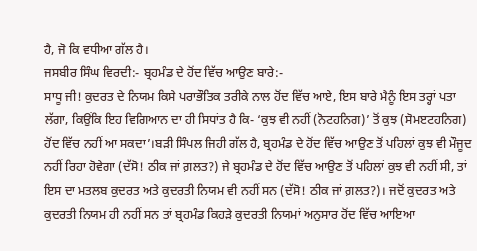ਹੈ, ਜੋ ਕਿ ਵਧੀਆ ਗੱਲ ਹੈ।
ਜਸਬੀਰ ਸਿੰਘ ਵਿਰਦੀ:- ਬ੍ਰਹਮੰਡ ਦੇ ਹੋਂਦ ਵਿੱਚ ਆਉਣ ਬਾਰੇ:-
ਸਾਧੂ ਜੀ! ਕੁਦਰਤ ਦੇ ਨਿਯਮ ਕਿਸੇ ਪਰਾਭੌਤਿਕ ਤਰੀਕੇ ਨਾਲ ਹੋਂਦ ਵਿੱਚ ਆਏ, ਇਸ ਬਾਰੇ ਮੈਨੂੰ ਇਸ ਤਰ੍ਹਾਂ ਪਤਾ ਲੱਗਾ, ਕਿਉਂਕਿ ਇਹ ਵਿਗਿਆਨ ਦਾ ਹੀ ਸਿਧਾਂਤ ਹੈ ਕਿ- ‘ਕੁਝ ਵੀ ਨਹੀਂ (ਨੋਟਹਨਿਗ)’ ਤੋਂ ਕੁਝ (ਸੋਮੲਟਹਨਿਗ) ਹੋਂਦ ਵਿੱਚ ਨਹੀਂ ਆ ਸਕਦਾ’।ਬੜੀ ਸਿੰਪਲ ਜਿਹੀ ਗੱਲ ਹੈ, ਬ੍ਰਹਮੰਡ ਦੇ ਹੋਂਦ ਵਿੱਚ ਆਉਣ ਤੋਂ ਪਹਿਲਾਂ ਕੁਝ ਵੀ ਮੌਜੂਦ ਨਹੀਂ ਰਿਹਾ ਹੋਵੇਗਾ (ਦੱਸੋ! ਠੀਕ ਜਾਂ ਗ਼ਲਤ?) ਜੇ ਬ੍ਰਹਮੰਡ ਦੇ ਹੋਂਦ ਵਿੱਚ ਆਉਣ ਤੋਂ ਪਹਿਲਾਂ ਕੁਝ ਵੀ ਨਹੀਂ ਸੀ, ਤਾਂ ਇਸ ਦਾ ਮਤਲਬ ਕੁਦਰਤ ਅਤੇ ਕੁਦਰਤੀ ਨਿਯਮ ਵੀ ਨਹੀਂ ਸਨ (ਦੱਸੋ! ਠੀਕ ਜਾਂ ਗ਼ਲਤ?)। ਜਦੋਂ ਕੁਦਰਤ ਅਤੇ ਕੁਦਰਤੀ ਨਿਯਮ ਹੀ ਨਹੀਂ ਸਨ ਤਾਂ ਬ੍ਰਹਮੰਡ ਕਿਹੜੇ ਕੁਦਰਤੀ ਨਿਯਮਾਂ ਅਨੁਸਾਰ ਹੋਂਦ ਵਿੱਚ ਆਇਆ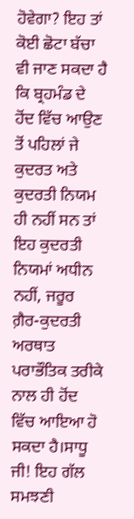ਹੋਵੇਗਾ? ਇਹ ਤਾਂ ਕੋਈ ਛੋਟਾ ਬੱਚਾ ਵੀ ਜਾਣ ਸਕਦਾ ਹੈ ਕਿ ਬ੍ਰਹਮੰਡ ਦੇ ਹੋਂਦ ਵਿੱਚ ਆਉਣ ਤੋਂ ਪਹਿਲਾਂ ਜੇ ਕੁਦਰਤ ਅਤੇ ਕੁਦਰਤੀ ਨਿਯਮ ਹੀ ਨਹੀਂ ਸਨ ਤਾਂ ਇਹ ਕੁਦਰਤੀ ਨਿਯਮਾਂ ਅਧੀਨ ਨਹੀਂ, ਜਰੂਰ ਗ਼ੈਰ-ਕੁਦਰਤੀ ਅਰਥਾਤ ਪਰਾਭੌਤਿਕ ਤਰੀਕੇ ਨਾਲ ਹੀ ਹੋਂਦ ਵਿੱਚ ਆਇਆ ਹੋ ਸਕਦਾ ਹੈ।ਸਾਧੂ ਜੀ! ਇਹ ਗੱਲ ਸਮਝਣੀ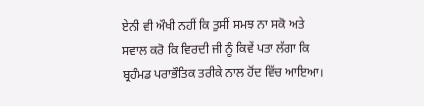ਏਨੀ ਵੀ ਔਖੀ ਨਹੀਂ ਕਿ ਤੁਸੀਂ ਸਮਝ ਨਾ ਸਕੋ ਅਤੇ ਸਵਾਲ ਕਰੋ ਕਿ ਵਿਰਦੀ ਜੀ ਨੂੰ ਕਿਵੇਂ ਪਤਾ ਲੱਗਾ ਕਿ ਬ੍ਰਹੰਮਡ ਪਰਾਭੌਤਿਕ ਤਰੀਕੇ ਨਾਲ ਹੋਂਦ ਵਿੱਚ ਆਇਆ।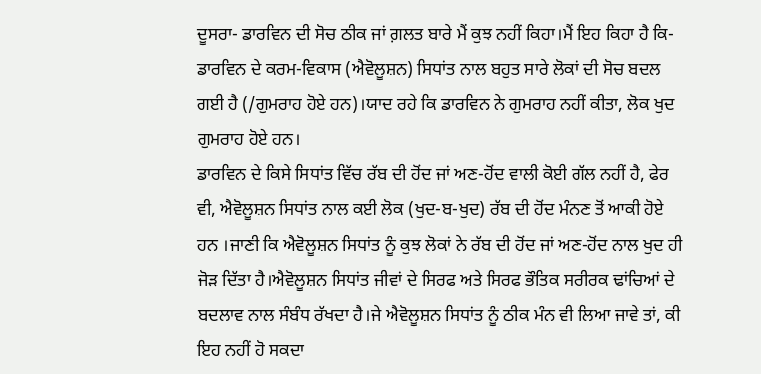ਦੂਸਰਾ- ਡਾਰਵਿਨ ਦੀ ਸੋਚ ਠੀਕ ਜਾਂ ਗ਼ਲਤ ਬਾਰੇ ਮੈਂ ਕੁਝ ਨਹੀਂ ਕਿਹਾ।ਮੈਂ ਇਹ ਕਿਹਾ ਹੈ ਕਿ- ਡਾਰਵਿਨ ਦੇ ਕਰਮ-ਵਿਕਾਸ (ਐਵੋਲੂਸ਼ਨ) ਸਿਧਾਂਤ ਨਾਲ ਬਹੁਤ ਸਾਰੇ ਲੋਕਾਂ ਦੀ ਸੋਚ ਬਦਲ ਗਈ ਹੈ (/ਗੁਮਰਾਹ ਹੋਏ ਹਨ)।ਯਾਦ ਰਹੇ ਕਿ ਡਾਰਵਿਨ ਨੇ ਗੁਮਰਾਹ ਨਹੀਂ ਕੀਤਾ, ਲੋਕ ਖੁਦ ਗੁਮਰਾਹ ਹੋਏ ਹਨ।
ਡਾਰਵਿਨ ਦੇ ਕਿਸੇ ਸਿਧਾਂਤ ਵਿੱਚ ਰੱਬ ਦੀ ਹੋਂਦ ਜਾਂ ਅਣ-ਹੋਂਦ ਵਾਲੀ ਕੋਈ ਗੱਲ ਨਹੀਂ ਹੈ, ਫੇਰ ਵੀ, ਐਵੋਲੂਸ਼ਨ ਸਿਧਾਂਤ ਨਾਲ ਕਈ ਲੋਕ (ਖੁਦ-ਬ-ਖੁਦ) ਰੱਬ ਦੀ ਹੋਂਦ ਮੰਨਣ ਤੋਂ ਆਕੀ ਹੋਏ ਹਨ ।ਜਾਣੀ ਕਿ ਐਵੋਲੂਸ਼ਨ ਸਿਧਾਂਤ ਨੂੰ ਕੁਝ ਲੋਕਾਂ ਨੇ ਰੱਬ ਦੀ ਹੋਂਦ ਜਾਂ ਅਣ-ਹੋਂਦ ਨਾਲ ਖੁਦ ਹੀ ਜੋੜ ਦਿੱਤਾ ਹੈ।ਐਵੋਲੂਸ਼ਨ ਸਿਧਾਂਤ ਜੀਵਾਂ ਦੇ ਸਿਰਫ ਅਤੇ ਸਿਰਫ ਭੌਤਿਕ ਸਰੀਰਕ ਢਾਂਚਿਆਂ ਦੇ ਬਦਲਾਵ ਨਾਲ ਸੰਬੰਧ ਰੱਖਦਾ ਹੈ।ਜੇ ਐਵੋਲੂਸ਼ਨ ਸਿਧਾਂਤ ਨੂੰ ਠੀਕ ਮੰਨ ਵੀ ਲਿਆ ਜਾਵੇ ਤਾਂ, ਕੀ ਇਹ ਨਹੀਂ ਹੋ ਸਕਦਾ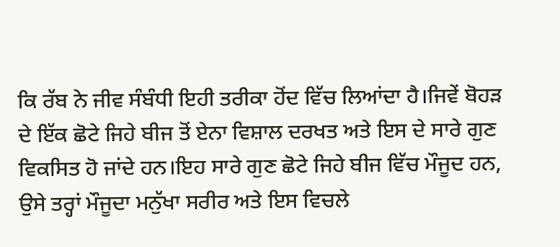ਕਿ ਰੱਬ ਨੇ ਜੀਵ ਸੰਬੰਧੀ ਇਹੀ ਤਰੀਕਾ ਹੋਂਦ ਵਿੱਚ ਲਿਆਂਦਾ ਹੈ।ਜਿਵੇਂ ਬੋਹੜ ਦੇ ਇੱਕ ਛੋਟੇ ਜਿਹੇ ਬੀਜ ਤੋਂ ਏਨਾ ਵਿਸ਼ਾਲ ਦਰਖਤ ਅਤੇ ਇਸ ਦੇ ਸਾਰੇ ਗੁਣ ਵਿਕਸਿਤ ਹੋ ਜਾਂਦੇ ਹਨ।ਇਹ ਸਾਰੇ ਗੁਣ ਛੋਟੇ ਜਿਹੇ ਬੀਜ ਵਿੱਚ ਮੌਜੂਦ ਹਨ, ਉਸੇ ਤਰ੍ਹਾਂ ਮੌਜੂਦਾ ਮਨੁੱਖਾ ਸਰੀਰ ਅਤੇ ਇਸ ਵਿਚਲੇ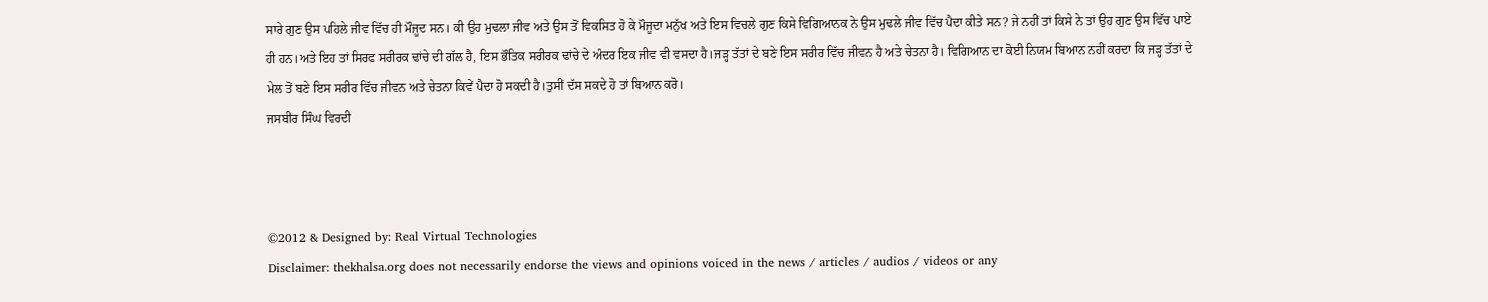ਸਾਰੇ ਗੁਣ ਉਸ ਪਹਿਲੇ ਜੀਵ ਵਿੱਚ ਹੀ ਮੌਜੂਦ ਸਨ। ਕੀ ਉਹ ਮੁਢਲਾ ਜੀਵ ਅਤੇ ਉਸ ਤੋਂ ਵਿਕਸਿਤ ਹੋ ਕੇ ਮੌਜੂਦਾ ਮਨੁੱਖ ਅਤੇ ਇਸ ਵਿਚਲੇ ਗੁਣ ਕਿਸੇ ਵਿਗਿਆਨਕ ਨੇ ਉਸ ਮੁਢਲੇ ਜੀਵ ਵਿੱਚ ਪੈਦਾ ਕੀਤੇ ਸਨ? ਜੇ ਨਹੀਂ ਤਾਂ ਕਿਸੇ ਨੇ ਤਾਂ ਉਹ ਗੁਣ ਉਸ ਵਿੱਚ ਪਾਏ ਹੀ ਹਨ।ਅਤੇ ਇਹ ਤਾਂ ਸਿਰਫ ਸਰੀਰਕ ਢਾਂਚੇ ਦੀ ਗੱਲ ਹੈ, ਇਸ ਭੌਤਿਕ ਸਰੀਰਕ ਢਾਂਚੇ ਦੇ ਅੰਦਰ ਇਕ ਜੀਵ ਵੀ ਵਸਦਾ ਹੈ।ਜੜ੍ਹ ਤੱਤਾਂ ਦੇ ਬਣੇ ਇਸ ਸਰੀਰ ਵਿੱਚ ਜੀਵਨ ਹੈ ਅਤੇ ਚੇਤਨਾ ਹੈ। ਵਿਗਿਆਨ ਦਾ ਕੋਈ ਨਿਯਮ ਬਿਆਨ ਨਹੀਂ ਕਰਦਾ ਕਿ ਜੜ੍ਹ ਤੱਤਾਂ ਦੇ ਮੇਲ ਤੋਂ ਬਣੇ ਇਸ ਸਰੀਰ ਵਿੱਚ ਜੀਵਨ ਅਤੇ ਚੇਤਨਾ ਕਿਵੇਂ ਪੈਦਾ ਹੋ ਸਕਦੀ ਹੈ।ਤੁਸੀਂ ਦੱਸ ਸਕਦੇ ਹੋ ਤਾਂ ਬਿਆਨ ਕਰੋ।
ਜਸਬੀਰ ਸਿੰਘ ਵਿਰਦੀ



©2012 & Designed by: Real Virtual Technologies
Disclaimer: thekhalsa.org does not necessarily endorse the views and opinions voiced in the news / articles / audios / videos or any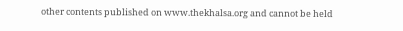other contents published on www.thekhalsa.org and cannot be held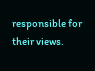responsible for their views.